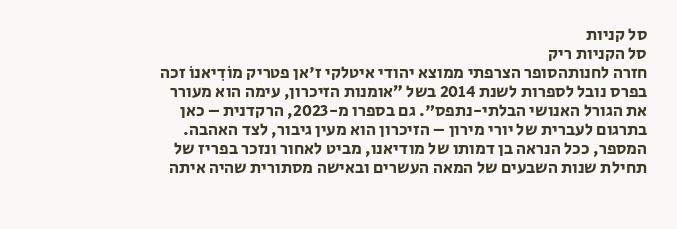סל קניות
סל הקניות ריק
חזרה לחנותהסופר הצרפתי ממוצא יהודי איטלקי ז'אן פטריק מוֹדִיאנוֹ זכה בפרס נובל לספרות לשנת 2014 בשל ״אומנות הזיכרון, עימה הוא מעורר את הגורל האנושי הבלתי-נתפס". גם בספרו מ-2023, הרקדנית – כאן בתרגום לעברית של יורי מירון – הזיכרון הוא מעין גיבור, לצד האהבה.
המספר, ככל הנראה בן דמותו של מודיאנו, מביט לאחור ונזכר בפריז של תחילת שנות השבעים של המאה העשרים ובאישה מסתורית שהיה איתה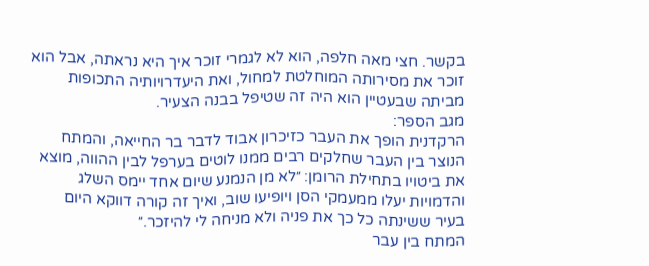בקשר. חצי מאה חלפה, הוא לא לגמרי זוכר איך היא נראתה, אבל הוא זוכר את מסירותה המוחלטת למחול, ואת היעדרויותיה התכופות מביתה שבעטיין הוא היה זה שטיפל בבנה הצעיר.
מגב הספר:
הרקדנית הופך את העבר כזיכרון אבוד לדבר בר החייאה, והמתח הנוצר בין העבר שחלקים רבים ממנו לוטים בערפל לבין ההווה, מוצא את ביטויו בתחילת הרומן: ״לא מן הנמנע שיום אחד יימס השלג והדמויות יעלו ממעמקי הסן ויופיעו שוב, ואיך זה קורה דווקא היום בעיר ששינתה כל כך את פניה ולא מניחה לי להיזכר.״
המתח בין עבר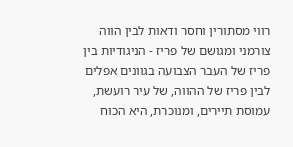רווי מסתורין וחסר ודאות לבין הווה צורמני ומגושם של פריז - הניגודיות בין פריז של העבר הצבועה בגוונים אפלים לבין פריז של ההווה, של עיר רועשת, עמוסת תיירים, ומנוכרת, היא הכוח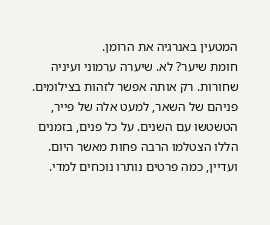המטעין באנרגיה את הרומן.
חומת שיער? לא. שיערה ערמוני ועיניה שחורות. רק אותה אפשר לזהות בצילומים. פניהם של השאר, למעט אלה של פייר, הטשטשו עם השנים. על כל פנים, בזמנים הללו הצטלמו הרבה פחות מאשר היום.
ועדיין, כמה פרטים נותרו נוכחים למדי.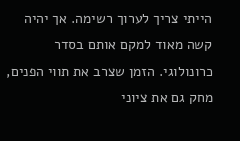הייתי צריך לערוך רשימה. אך יהיה קשה מאוד למקם אותם בסדר כרונולוגי. הזמן שצרב את תווי הפנים, מחק גם את ציוני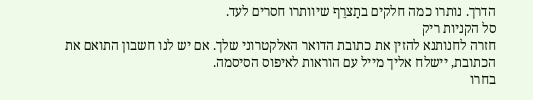הדרך. נותרו כמה חלקים בתַצרֵף שיוותרו חסרים לעד.
סל הקניות ריק
חזרה לחנותנא להזין את כתובת הדואר האלקטרוני שלך. אם יש לנו חשבון התואם את הכתובת, יישלח אליך מייל עם הוראות לאיפוס הסיסמה.
בחרו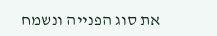את סוג הפנייה ונשמח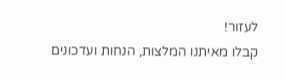לעזור!
קבלו מאיתנו המלצות, הנחות ועדכונים